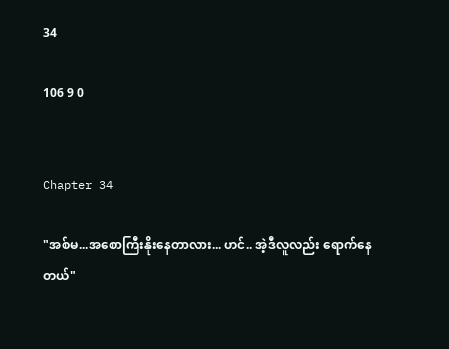34

106 9 0


Chapter 34

"အစ်မ...အစောကြီးနိုးနေတာလား... ဟင်.. အဲ့ဒီလူလည်း ရောက်နေတယ်"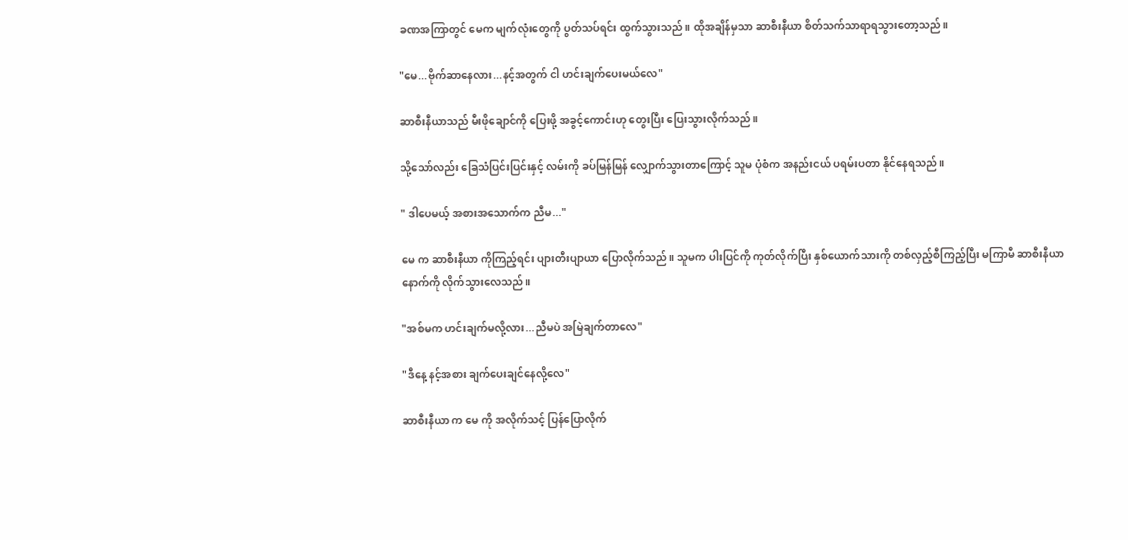ခဏအကြာတွင် မေက မျက်လုံးတွေကို ပွတ်သပ်ရင်း ထွက်သွားသည်။ ထိုအချိန်မှသာ ဆာစီးနီယာ စိတ်သက်သာရာရသွားတော့သည်။

"မေ...ဗိုက်ဆာနေလား...နင့်အတွက် ငါ ဟင်းချက်ပေးမယ်လေ"

ဆာစီးနီယာသည် မီးဖိုချောင်ကို ပြေးဖို့ အခွင့်ကောင်းဟု တွေးပြီး ပြေးသွားလိုက်သည်။

သို့သော်လည်း ခြေသံပြင်းပြင်းနှင့် လမ်းကို ခပ်မြန်မြန် လျှောက်သွားတာကြောင့် သူမ ပုံစံက အနည်းငယ် ပရမ်းပတာ နိုင်နေရသည်။

" ဒါပေမယ့် အစားအသောက်က ညီမ..."

မေ က ဆာစီးနီယာ ကိုကြည့်ရင်း ပျားတီးပျာယာ ပြောလိုက်သည်။ သူမက ပါးပြင်ကို ကုတ်လိုက်ပြီး နှစ်ယောက်သားကို တစ်လှည့်စီကြည့်ပြီး မကြာမီ ဆာစီးနီယာ နောက်ကို လိုက်သွားလေသည်။

"အစ်မက ဟင်းချက်မလို့လား...ညီမပဲ အမြဲချက်တာလေ"

"ဒီနေ့ နင့်အစား ချက်ပေးချင်နေလို့လေ"

ဆာစီးနီယာ က မေ ကို အလိုက်သင့် ပြန်ပြောလိုက်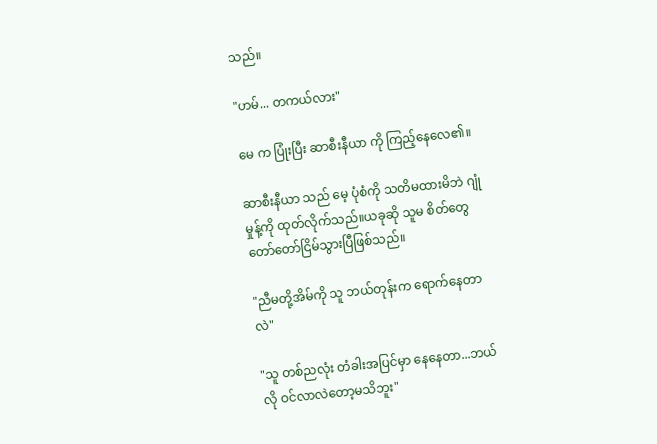သည်။

"ဟမ်... တကယ်လား"

မေ က ပြုံးပြီး ဆာစီးနီယာ ကို ကြည့်နေလေ၏။

ဆာစီးနီယာ သည် မေ့ ပုံစံကို သတိမထားမိဘဲ ဂျုံမှုန့်ကို ထုတ်လိုက်သည်။ယခုဆို သူမ စိတ်တွေ တော်တော်ငြိမ်သွားပြီဖြစ်သည်။

"ညီမတို့အိမ်ကို သူ ဘယ်တုန်းက ရောက်နေတာလဲ"

"သူ တစ်ညလုံး တံခါးအပြင်မှာ နေနေတာ...ဘယ်လို ဝင်လာလဲတော့မသိဘူး"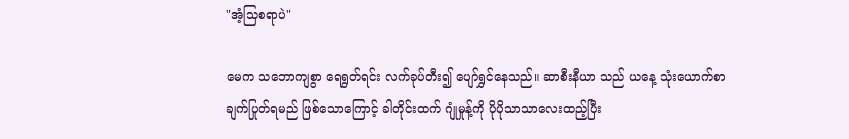"အံ့သြစရာပဲ"

မေက သဘောကျစွာ ရေရွတ်ရင်း လက်ခုပ်တီး၍ ပျော်ရွှင်နေသည်။ ဆာစီးနီယာ သည် ယနေ့ သုံးယောက်စာ ချက်ပြုတ်ရမည် ဖြစ်သောကြောင့် ခါတိုင်းထက် ဂျုံမှုန့်ကို ပိုပိုသာသာလေးထည့်ပြီး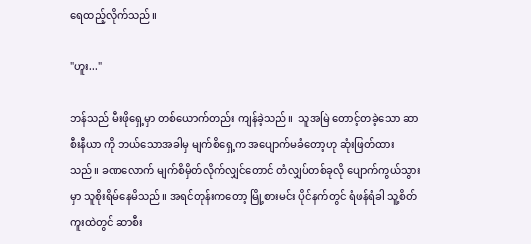ရေထည့်လိုက်သည်။

"ဟူး..."

ဘန်သည် မီးဖိုရှေ့မှာ တစ်ယောက်တည်း ကျန်ခဲ့သည်။  သူအမြဲ တောင့်တခဲ့သော ဆာစီးနီယာ ကို ဘယ်သောအခါမှ မျက်စိရှေ့က အပျောက်မခံတော့ဟု ဆုံးဖြတ်ထားသည်။ ခဏလောက် မျက်စိမှိတ်လိုက်လျှင်တောင် တံလျှပ်တစ်ခုလို ပျောက်ကွယ်သွားမှာ သူစိုးရိမ်နေမိသည်။ အရင်တုန်းကတော့ မြို့စားမင်း ပိုင်နက်တွင် ရံဖန်ရံခါ သူ့စိတ်ကူးထဲတွင် ဆာစီး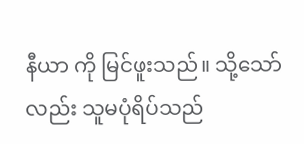နီယာ ကို မြင်ဖူးသည်။ သို့သော်လည်း သူမပုံရိပ်သည်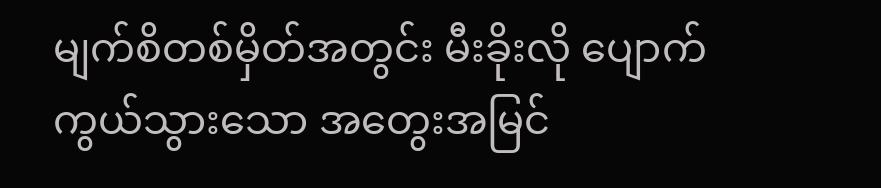မျက်စိတစ်မှိတ်အတွင်း မီးခိုးလို ပျောက်ကွယ်သွားသော အတွေးအမြင်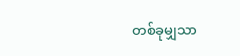တစ်ခုမျှသာ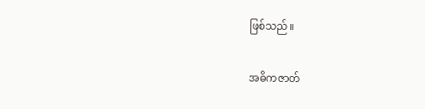ဖြစ်သည်။

အဓိကဇာတ်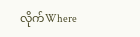လိုက်Where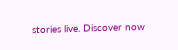stories live. Discover now